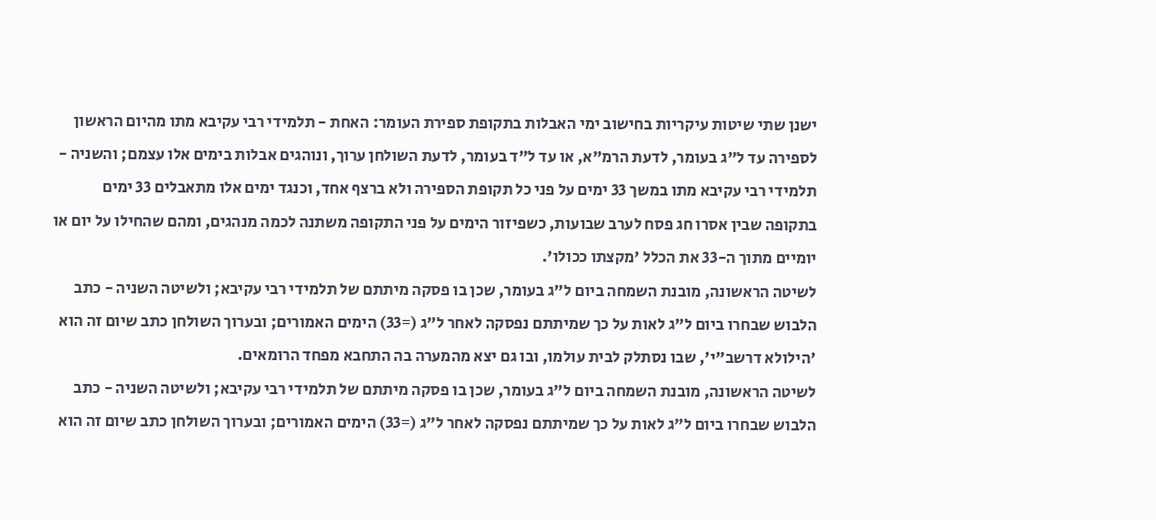ישנן שתי שיטות עיקריות בחישוב ימי האבלות בתקופת ספירת העומר: האחת - תלמידי רבי עקיבא מתו מהיום הראשון לספירה עד ל"ג בעומר, לדעת הרמ"א, או עד ל"ד בעומר, לדעת השולחן ערוך, ונוהגים אבלות בימים אלו עצמם; והשניה - תלמידי רבי עקיבא מתו במשך 33 ימים על פני כל תקופת הספירה ולא ברצף אחד, וכנגד ימים אלו מתאבלים 33 ימים בתקופה שבין אסרו חג פסח לערב שבועות, כשפיזור הימים על פני התקופה משתנה לכמה מנהגים, ומהם שהחילו על יום או יומיים מתוך ה-33 את הכלל 'מקצתו ככולו'.
לשיטה הראשונה, מובנת השמחה ביום ל"ג בעומר, שכן בו פסקה מיתתם של תלמידי רבי עקיבא; ולשיטה השניה - כתב הלבוש שבחרו ביום ל"ג לאות על כך שמיתתם נפסקה לאחר ל"ג (=33) הימים האמורים; ובערוך השולחן כתב שיום זה הוא 'הילולא דרשב"י', שבו נסתלק לבית עולמו, ובו גם יצא מהמערה בה התחבא מפחד הרומאים.
לשיטה הראשונה, מובנת השמחה ביום ל"ג בעומר, שכן בו פסקה מיתתם של תלמידי רבי עקיבא; ולשיטה השניה - כתב הלבוש שבחרו ביום ל"ג לאות על כך שמיתתם נפסקה לאחר ל"ג (=33) הימים האמורים; ובערוך השולחן כתב שיום זה הוא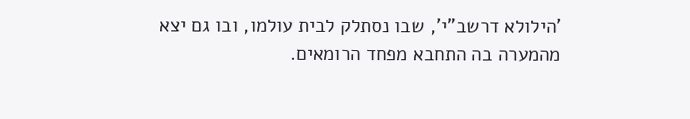'הילולא דרשב"י', שבו נסתלק לבית עולמו, ובו גם יצא מהמערה בה התחבא מפחד הרומאים.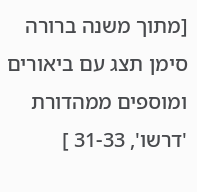[מתוך משנה ברורה סימן תצג עם ביאורים ומוספים ממהדורת 'דרשו', 31-33 ]